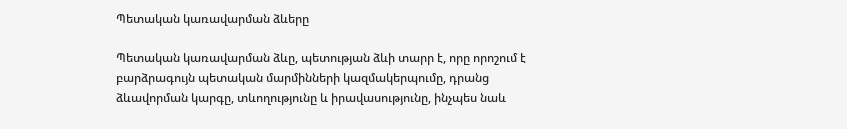Պետական կառավարման ձևերը

Պետական կառավարման ձևը, պետության ձևի տարր է, որը որոշում է բարձրագույն պետական մարմինների կազմակերպումը, դրանց ձևավորման կարգը, տևողությունը և իրավասությունը, ինչպես նաև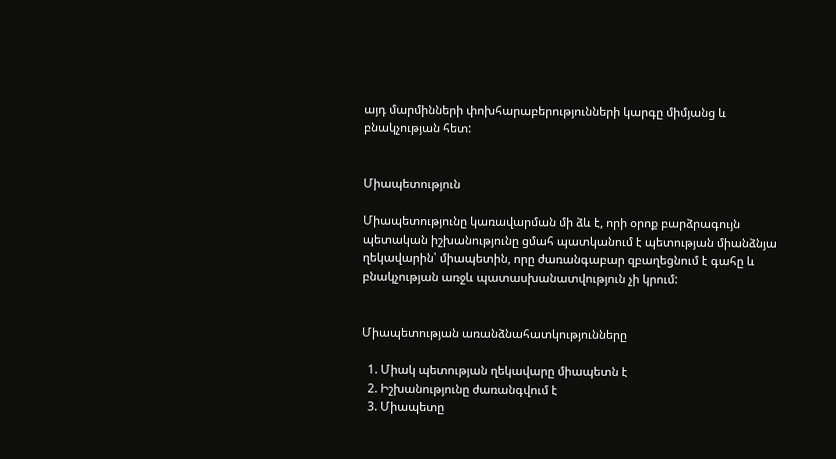այդ մարմինների փոխհարաբերությունների կարգը միմյանց և բնակչության հետ:


Միապետություն

Միապետությունը կառավարման մի ձև է, որի օրոք բարձրագույն պետական իշխանությունը ցմահ պատկանում է պետության միանձնյա ղեկավարին՝ միապետին, որը ժառանգաբար զբաղեցնում է գահը և բնակչության առջև պատասխանատվություն չի կրում:


Միապետության առանձնահատկությունները

  1. Միակ պետության ղեկավարը միապետն է
  2. Իշխանությունը ժառանգվում է
  3. Միապետը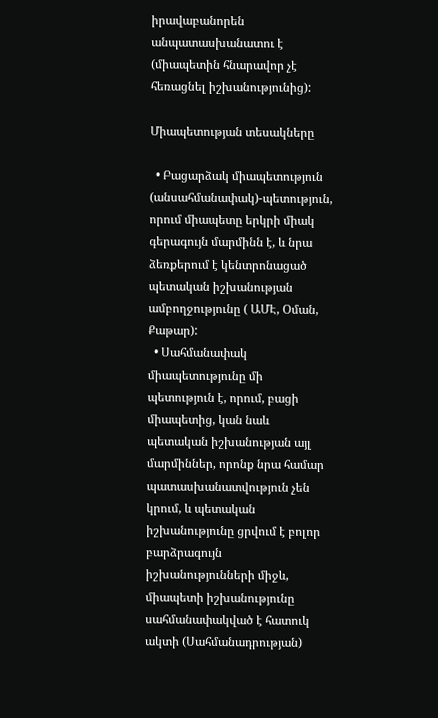իրավաբանորեն անպատասխանատու է (միապետին հնարավոր չէ հեռացնել իշխանությունից):

Միապետության տեսակները

  • Բացարձակ միապետություն (անսահմանափակ)-պետություն, որում միապետը երկրի միակ գերագույն մարմինն է, և նրա ձեռքերում է կենտրոնացած պետական իշխանության ամբողջությունը ( ԱՄԷ, Օման, Քաթար):
  • Սահմանափակ միապետությունը մի պետություն է, որում, բացի միապետից, կան նաև պետական իշխանության այլ մարմիններ, որոնք նրա համար պատասխանատվություն չեն կրում, և պետական իշխանությունը ցրվում է բոլոր բարձրագույն իշխանությունների միջև, միապետի իշխանությունը սահմանափակված է հատուկ ակտի (Սահմանադրության)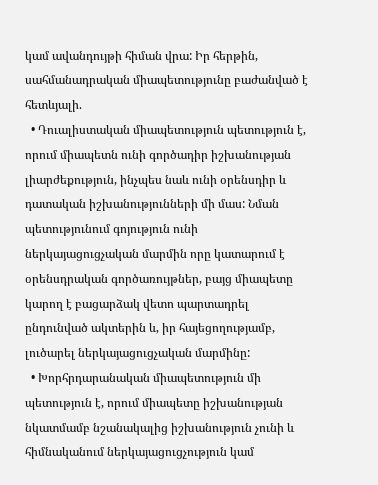կամ ավանդույթի հիման վրա: Իր հերթին, սահմանադրական միապետությունը բաժանված է հետևյալի.
  • Դուալիստական միապետություն պետություն է, որում միապետն ունի գործադիր իշխանության լիարժեքություն, ինչպես նաև ունի օրենսդիր և դատական իշխանությունների մի մաս: Նման պետությունում գոյություն ունի ներկայացուցչական մարմին որը կատարում է օրենսդրական գործառույթներ, բայց միապետը կարող է բացարձակ վետո պարտադրել ընդունված ակտերին և, իր հայեցողությամբ, լուծարել ներկայացուցչական մարմինը:
  • Խորհրդարանական միապետություն մի պետություն է, որում միապետը իշխանության նկատմամբ նշանակալից իշխանություն չունի և հիմնականում ներկայացուցչություն կամ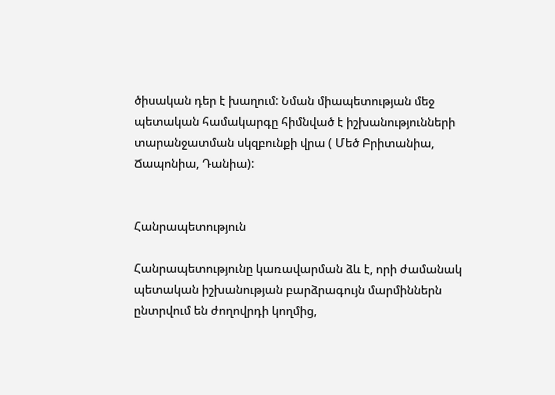ծիսական դեր է խաղում: Նման միապետության մեջ պետական համակարգը հիմնված է իշխանությունների տարանջատման սկզբունքի վրա ( Մեծ Բրիտանիա, Ճապոնիա, Դանիա):


Հանրապետություն

Հանրապետությունը կառավարման ձև է, որի ժամանակ պետական իշխանության բարձրագույն մարմիններն ընտրվում են ժողովրդի կողմից,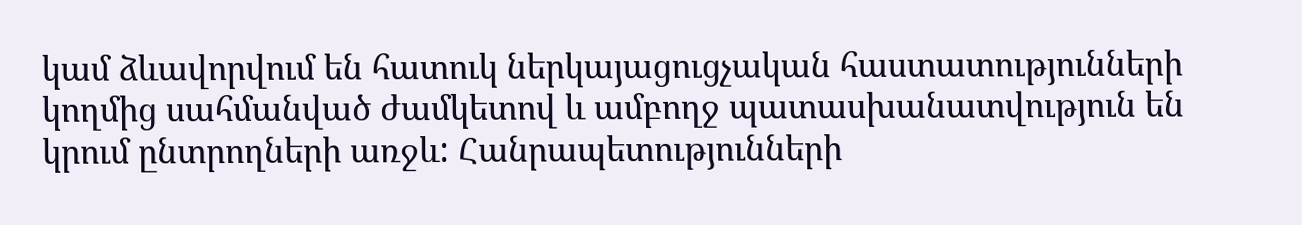կամ ձևավորվում են հատուկ ներկայացուցչական հաստատությունների կողմից սահմանված ժամկետով և ամբողջ պատասխանատվություն են կրում ընտրողների առջև: Հանրապետությունների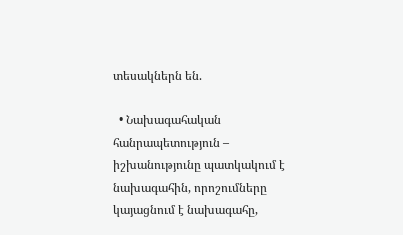տեսակներն են.

  • Նախագահական հանրապետություն – իշխանությունը պատկակում է նախագահին, որոշումները կայացնում է նախագահը,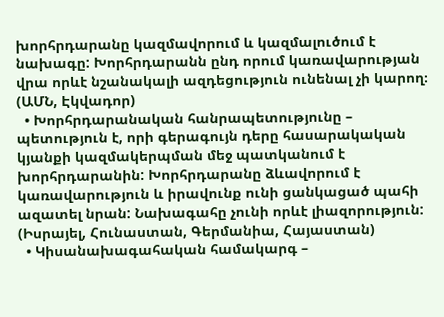խորհրդարանը կազմավորում և կազմալուծում է նախագը: Խորհրդարանն ընդ որում կառավարության վրա որևէ նշանակալի ազդեցություն ունենալ չի կարող։ (ԱՄՆ, Էկվադոր)
  • Խորհրդարանական հանրապետությունը – պետություն է, որի գերագույն դերը հասարակական կյանքի կազմակերպման մեջ պատկանում է խորհրդարանին: Խորհրդարանը ձևավորում է կառավարություն և իրավունք ունի ցանկացած պահի ազատել նրան: Նախագահը չունի որևէ լիազորություն: (Իսրայել, Հունաստան, Գերմանիա, Հայաստան)
  • Կիսանախագահական համակարգ –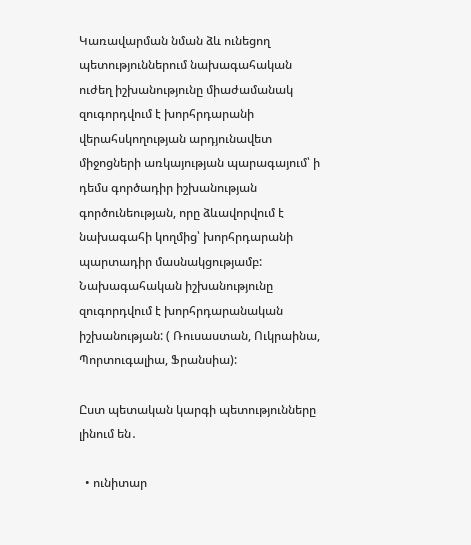Կառավարման նման ձև ունեցող պետություններում նախագահական ուժեղ իշխանությունը միաժամանակ զուգորդվում է խորհրդարանի վերահսկողության արդյունավետ միջոցների առկայության պարագայում՝ ի դեմս գործադիր իշխանության գործունեության, որը ձևավորվում է նախագահի կողմից՝ խորհրդարանի պարտադիր մասնակցությամբ: Նախագահական իշխանությունը զուգորդվում է խորհրդարանական իշխանության: ( Ռուսաստան, Ուկրաինա, Պորտուգալիա, Ֆրանսիա):

Ըստ պետական կարգի պետությունները լինում են․

  • ունիտար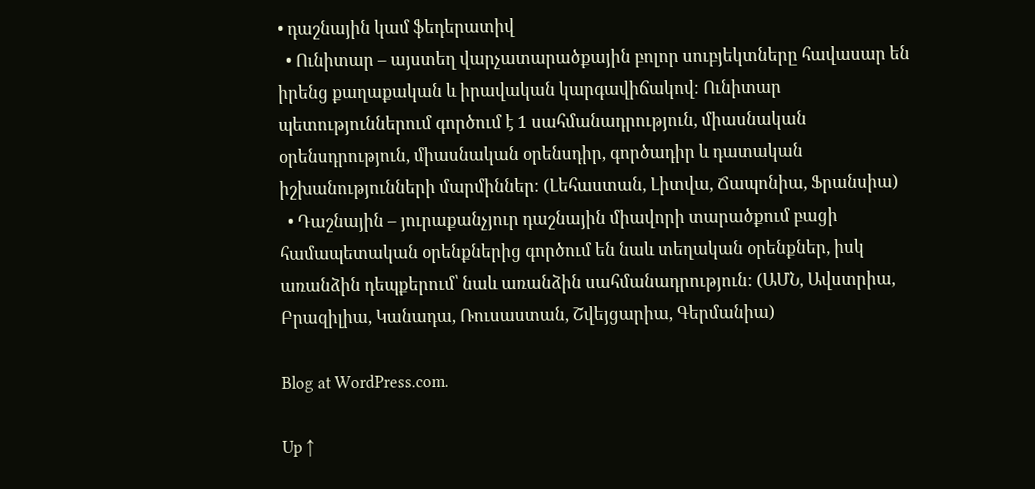• դաշնային կամ ֆեդերատիվ
  • Ունիտար – այստեղ վարչատարածքային բոլոր սուբյեկտները հավասար են իրենց քաղաքական և իրավական կարգավիճակով։ Ունիտար պետություններում գործում է 1 սահմանադրություն, միասնական օրենսդրություն, միասնական օրենսդիր, գործադիր և դատական իշխանությունների մարմիններ։ (Լեհաստան, Լիտվա, Ճապոնիա, Ֆրանսիա)
  • Դաշնային – յուրաքանչյուր դաշնային միավորի տարածքում բացի համապետական օրենքներից գործում են նաև տեղական օրենքներ, իսկ առանձին դեպքերում՝ նաև առանձին սահմանադրություն: (ԱՄՆ, Ավստրիա, Բրազիլիա, Կանադա, Ռուսաստան, Շվեյցարիա, Գերմանիա)

Blog at WordPress.com.

Up ↑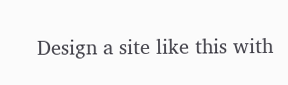Design a site like this with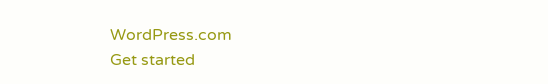WordPress.com
Get started